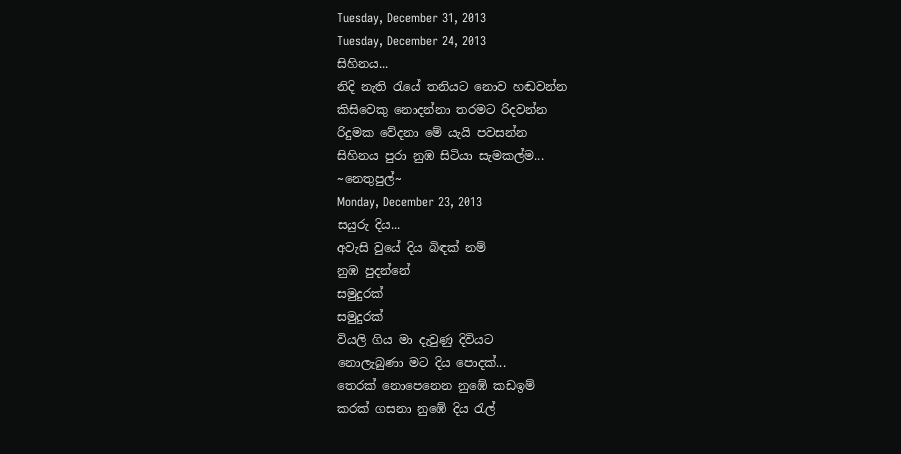Tuesday, December 31, 2013
Tuesday, December 24, 2013
සිහිනය...
නිදි නැති රැයේ තනියට නොව හඬවන්න
කිසිවෙකු නොදන්නා තරමට රිදවන්න
රිදුමක වේදනා මේ යැයි පවසන්න
සිහිනය පුරා නුඹ සිටියා සැමකල්ම...
~නෙතුපුල්~
Monday, December 23, 2013
සයුරු දිය...
අවැසි වුයේ දිය බිඳක් නම්
නුඹ පුදන්නේ
සමුදුරක්
සමුදුරක්
වියලි ගිය මා දැවුණු දිවියට
නොලැබුණා මට දිය පොදක්...
තෙරක් නොපෙනෙන නුඹේ කඩඉම්
කරක් ගසනා නුඹේ දිය රැල්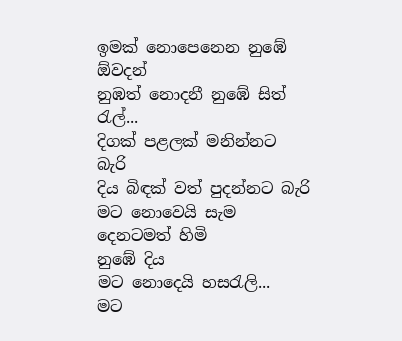ඉමක් නොපෙනෙන නුඹේ ඕවදන්
නුඹත් නොදනී නුඹේ සිත් රැල්...
දිගක් පළලක් මනින්නට බැරි
දිය බිඳක් වත් පුදන්නට බැරි
මට නොවෙයි සැම දෙනටමත් හිමි
නුඹේ දිය
මට නොදෙයි හසරැලි...
මට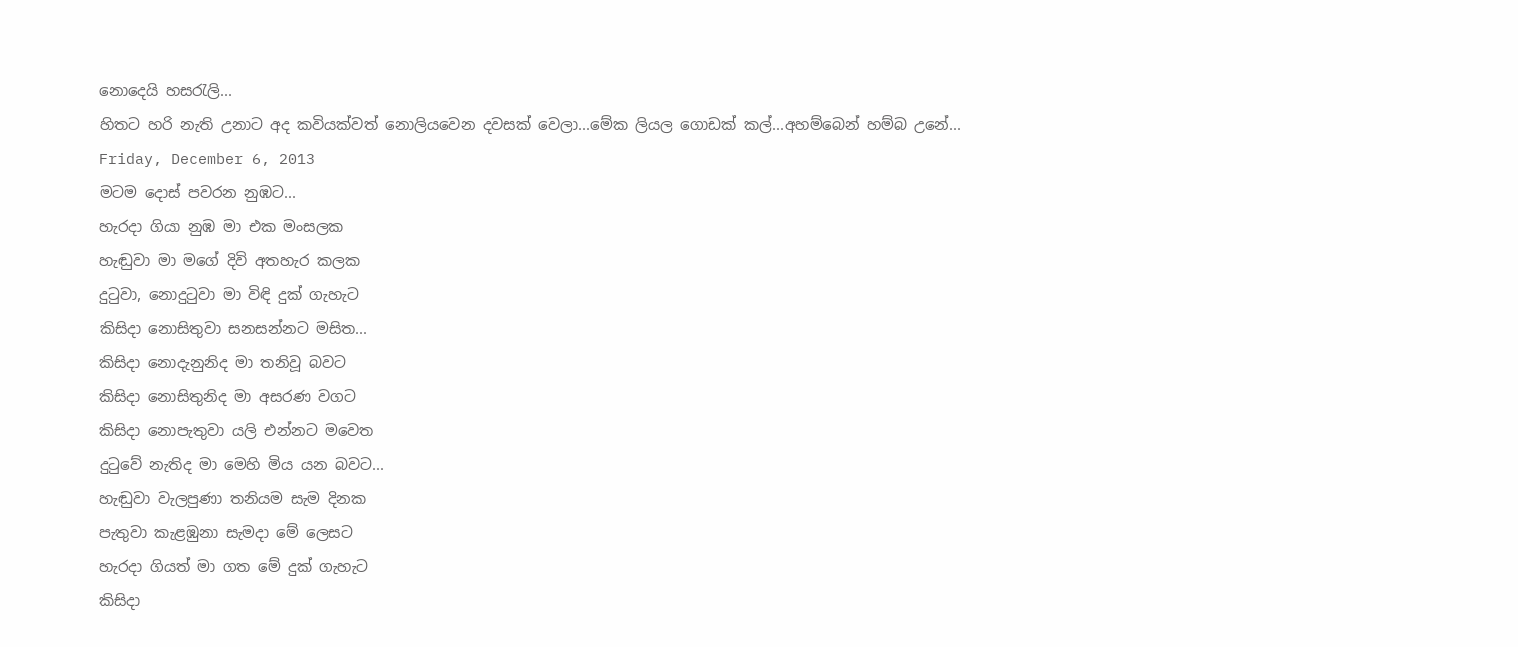නොදෙයි හසරැලි...
හිතට හරි නැති උනාට අද කවියක්වත් නොලියවෙන දවසක් වෙලා...මේක ලියල ගොඩක් කල්...අහම්බෙන් හම්බ උනේ...
Friday, December 6, 2013
මටම දොස් පවරන නුඹට...
හැරදා ගියා නුඹ මා එක මංසලක
හැඬුවා මා මගේ දිවි අතහැර කලක
දුටුවා, නොදුටුවා මා විඳි දුක් ගැහැට
කිසිදා නොසිතුවා සනසන්නට මසිත...
කිසිදා නොදැනුනිද මා තනිවූ බවට
කිසිදා නොසිතුනිද මා අසරණ වගට
කිසිදා නොපැතුවා යලි එන්නට මවෙත
දුටුවේ නැතිද මා මෙහි මිය යන බවට...
හැඬුවා වැලපුණා තනියම සැම දිනක
පැතුවා කැළඹුනා සැමදා මේ ලෙසට
හැරදා ගියත් මා ගත මේ දුක් ගැහැට
කිසිදා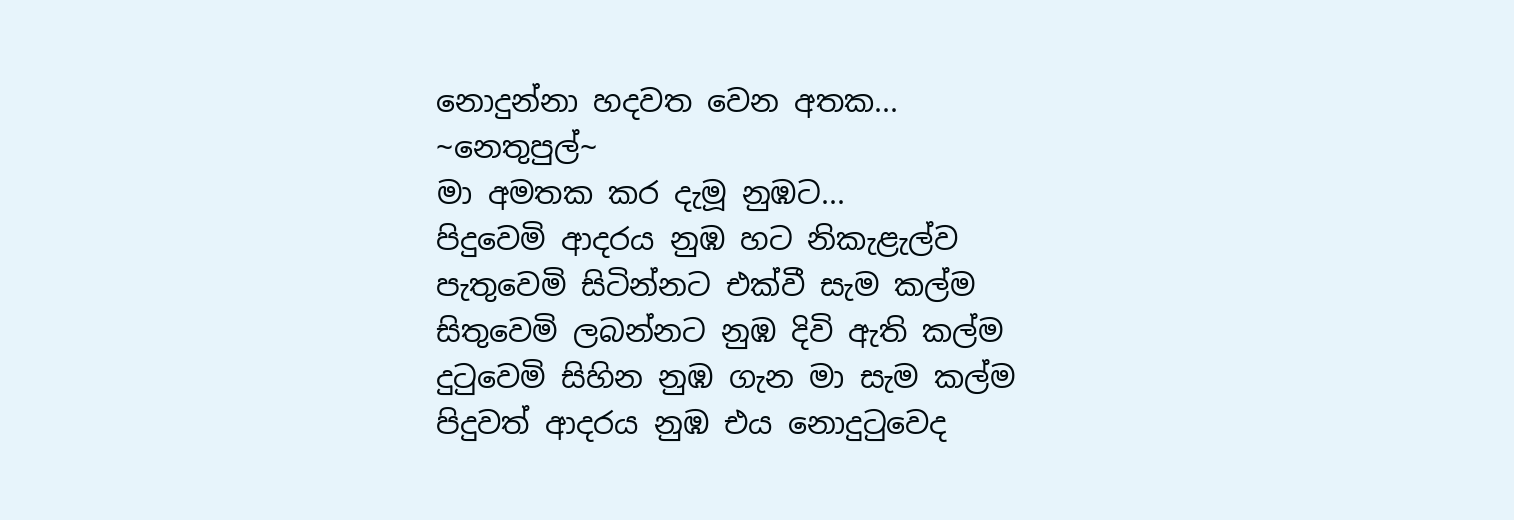නොදුන්නා හදවත වෙන අතක...
~නෙතුපුල්~
මා අමතක කර දැමූ නුඹට...
පිදුවෙමි ආදරය නුඹ හට නිකැළැල්ව
පැතුවෙමි සිටින්නට එක්වී සැම කල්ම
සිතුවෙමි ලබන්නට නුඹ දිවි ඇති කල්ම
දුටුවෙමි සිහින නුඹ ගැන මා සැම කල්ම
පිදුවත් ආදරය නුඹ එය නොදුටුවෙද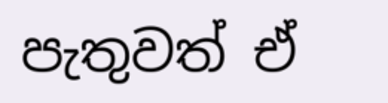පැතුවත් ඒ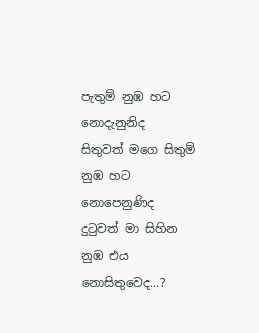පැතුම් නුඹ හට නොදැනුනිද
සිතුවත් මගෙ සිතුම් නුඹ හට නොපෙනුණිද
දුටුවත් මා සිහින නුඹ එය නොසිතුවෙද...?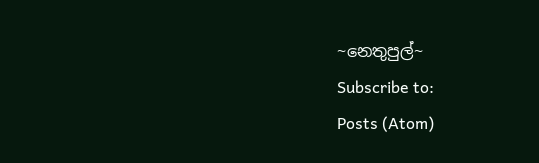~නෙතුපුල්~
Subscribe to:
Posts (Atom)